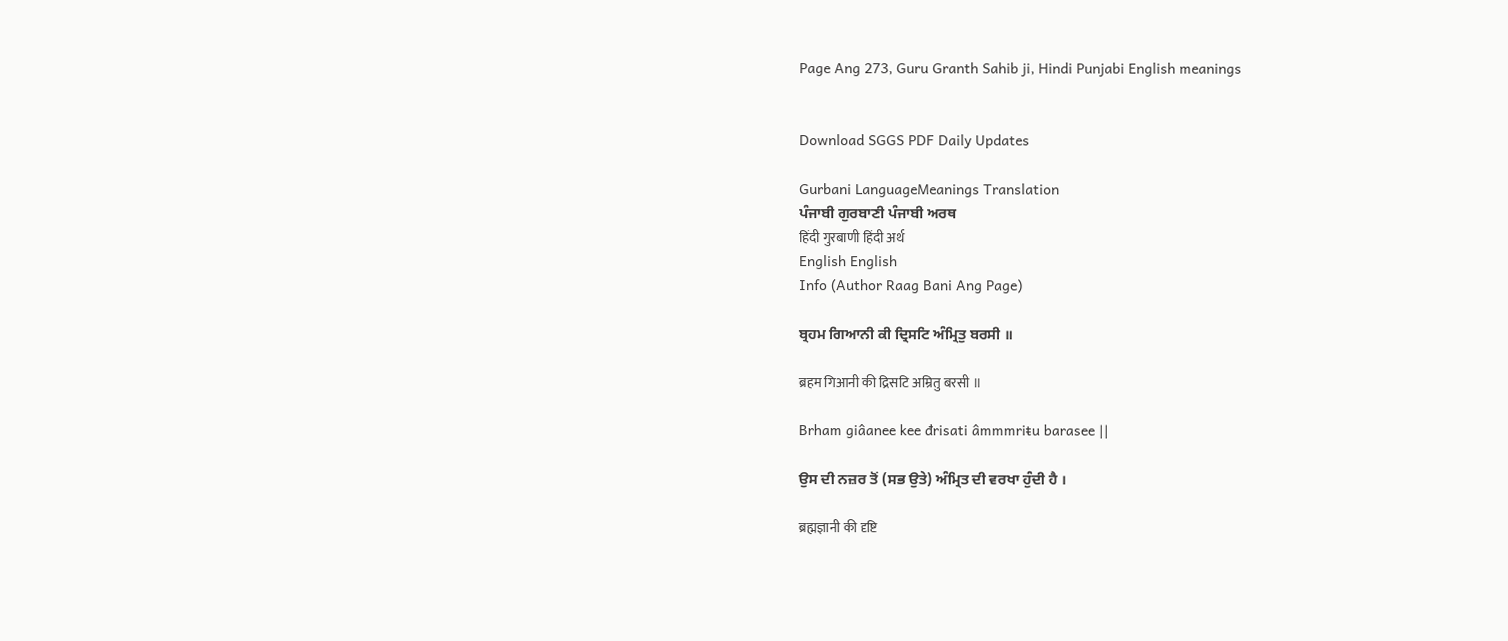Page Ang 273, Guru Granth Sahib ji, Hindi Punjabi English meanings


Download SGGS PDF Daily Updates

Gurbani LanguageMeanings Translation
ਪੰਜਾਬੀ ਗੁਰਬਾਣੀ ਪੰਜਾਬੀ ਅਰਥ
हिंदी गुरबाणी हिंदी अर्थ
English English
Info (Author Raag Bani Ang Page)

ਬ੍ਰਹਮ ਗਿਆਨੀ ਕੀ ਦ੍ਰਿਸਟਿ ਅੰਮ੍ਰਿਤੁ ਬਰਸੀ ॥

ब्रहम गिआनी की द्रिसटि अम्रितु बरसी ॥

Brham giâanee kee đrisati âmmmriŧu barasee ||

ਉਸ ਦੀ ਨਜ਼ਰ ਤੋਂ (ਸਭ ਉਤੇ) ਅੰਮ੍ਰਿਤ ਦੀ ਵਰਖਾ ਹੁੰਦੀ ਹੈ ।

ब्रह्मज्ञानी की दृष्टि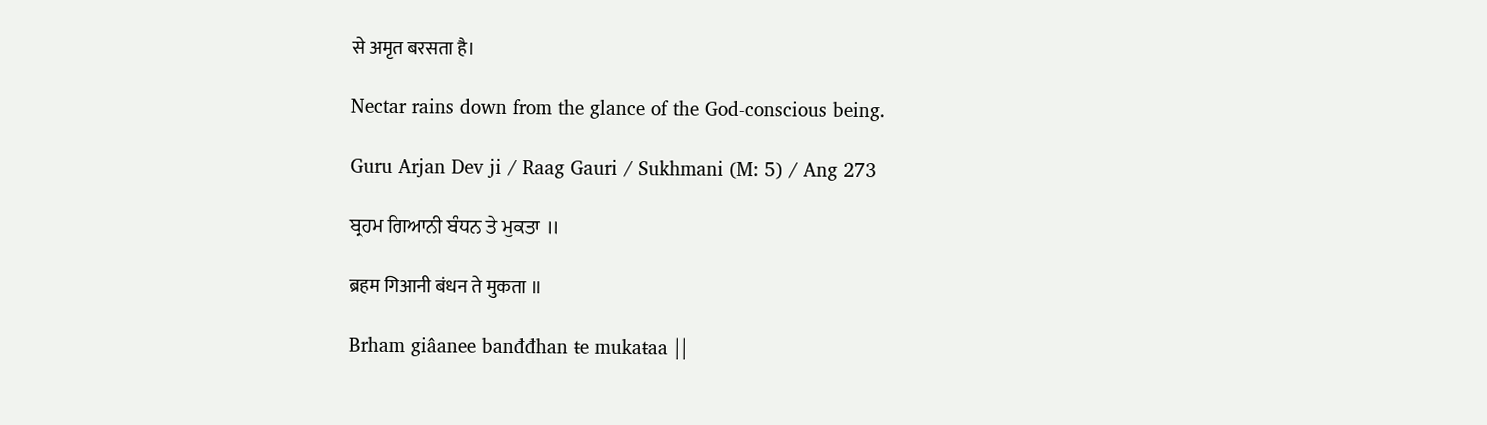से अमृत बरसता है।

Nectar rains down from the glance of the God-conscious being.

Guru Arjan Dev ji / Raag Gauri / Sukhmani (M: 5) / Ang 273

ਬ੍ਰਹਮ ਗਿਆਨੀ ਬੰਧਨ ਤੇ ਮੁਕਤਾ ॥

ब्रहम गिआनी बंधन ते मुकता ॥

Brham giâanee banđđhan ŧe mukaŧaa ||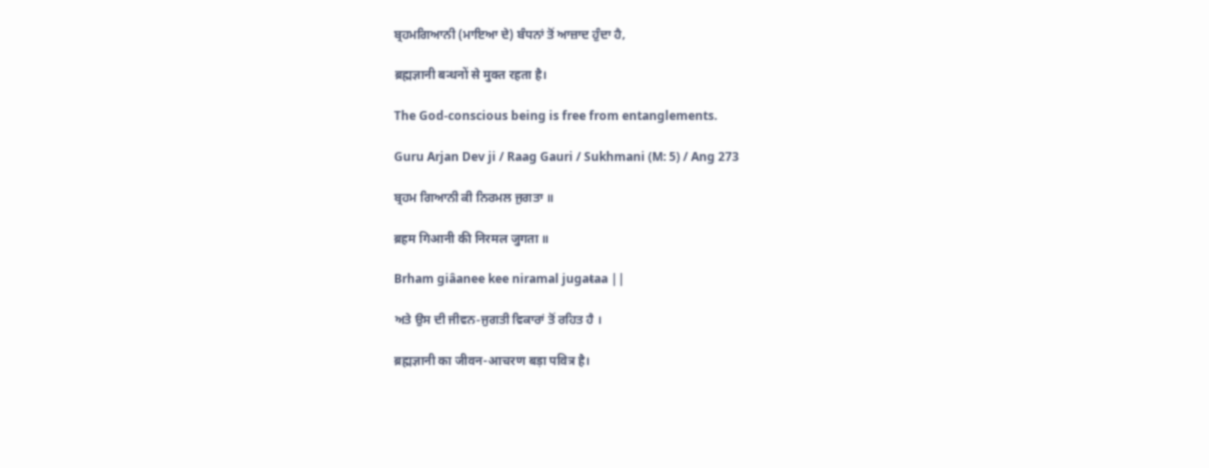ਬ੍ਰਹਮਗਿਆਨੀ (ਮਾਇਆ ਦੇ) ਬੰਧਨਾਂ ਤੋਂ ਆਜ਼ਾਦ ਹੁੰਦਾ ਹੈ,

ब्रह्मज्ञानी बन्धनों से मुक्त रहता है।

The God-conscious being is free from entanglements.

Guru Arjan Dev ji / Raag Gauri / Sukhmani (M: 5) / Ang 273

ਬ੍ਰਹਮ ਗਿਆਨੀ ਕੀ ਨਿਰਮਲ ਜੁਗਤਾ ॥

ब्रहम गिआनी की निरमल जुगता ॥

Brham giâanee kee niramal jugaŧaa ||

ਅਤੇ ਉਸ ਦੀ ਜੀਵਨ-ਜੁਗਤੀ ਵਿਕਾਰਾਂ ਤੋਂ ਰਹਿਤ ਹੈ ।

ब्रह्मज्ञानी का जीवन-आचरण बड़ा पवित्र है।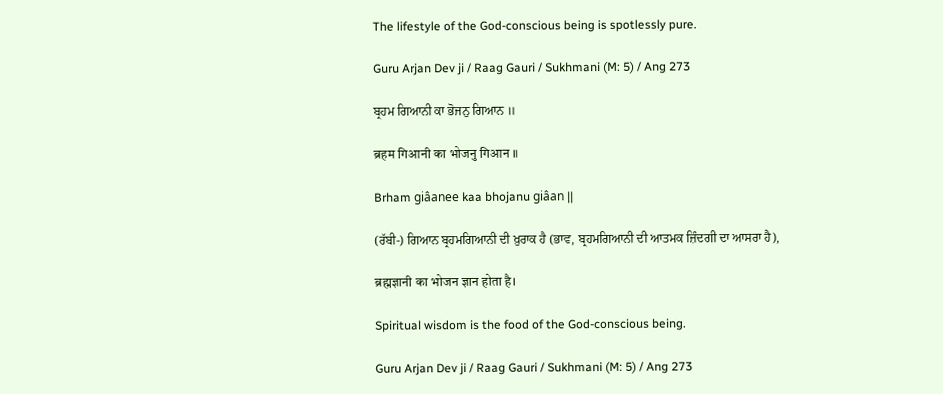The lifestyle of the God-conscious being is spotlessly pure.

Guru Arjan Dev ji / Raag Gauri / Sukhmani (M: 5) / Ang 273

ਬ੍ਰਹਮ ਗਿਆਨੀ ਕਾ ਭੋਜਨੁ ਗਿਆਨ ॥

ब्रहम गिआनी का भोजनु गिआन ॥

Brham giâanee kaa bhojanu giâan ||

(ਰੱਬੀ-) ਗਿਆਨ ਬ੍ਰਹਮਗਿਆਨੀ ਦੀ ਖ਼ੁਰਾਕ ਹੈ (ਭਾਵ, ਬ੍ਰਹਮਗਿਆਨੀ ਦੀ ਆਤਮਕ ਜ਼ਿੰਦਗੀ ਦਾ ਆਸਰਾ ਹੈ),

ब्रह्मज्ञानी का भोजन ज्ञान होता है।

Spiritual wisdom is the food of the God-conscious being.

Guru Arjan Dev ji / Raag Gauri / Sukhmani (M: 5) / Ang 273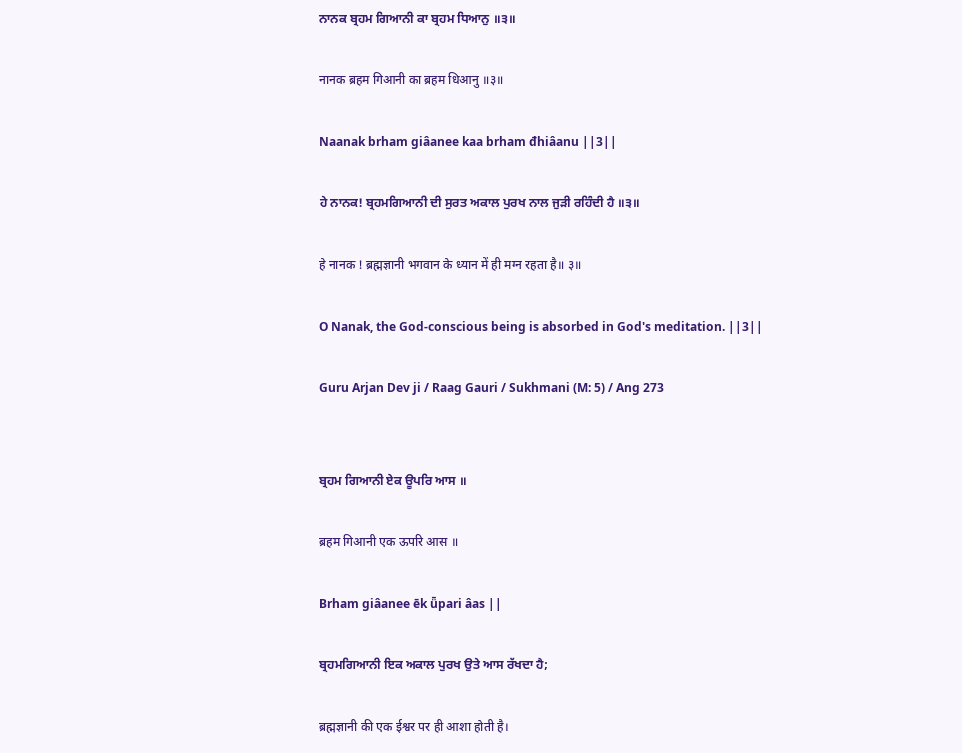ਨਾਨਕ ਬ੍ਰਹਮ ਗਿਆਨੀ ਕਾ ਬ੍ਰਹਮ ਧਿਆਨੁ ॥੩॥

नानक ब्रहम गिआनी का ब्रहम धिआनु ॥३॥

Naanak brham giâanee kaa brham đhiâanu ||3||

ਹੇ ਨਾਨਕ! ਬ੍ਰਹਮਗਿਆਨੀ ਦੀ ਸੁਰਤ ਅਕਾਲ ਪੁਰਖ ਨਾਲ ਜੁੜੀ ਰਹਿੰਦੀ ਹੈ ॥੩॥

हे नानक ! ब्रह्मज्ञानी भगवान के ध्यान में ही मग्न रहता है॥ ३॥

O Nanak, the God-conscious being is absorbed in God's meditation. ||3||

Guru Arjan Dev ji / Raag Gauri / Sukhmani (M: 5) / Ang 273


ਬ੍ਰਹਮ ਗਿਆਨੀ ਏਕ ਊਪਰਿ ਆਸ ॥

ब्रहम गिआनी एक ऊपरि आस ॥

Brham giâanee ēk ǖpari âas ||

ਬ੍ਰਹਮਗਿਆਨੀ ਇਕ ਅਕਾਲ ਪੁਰਖ ਉਤੇ ਆਸ ਰੱਖਦਾ ਹੈ;

ब्रह्मज्ञानी की एक ईश्वर पर ही आशा होती है।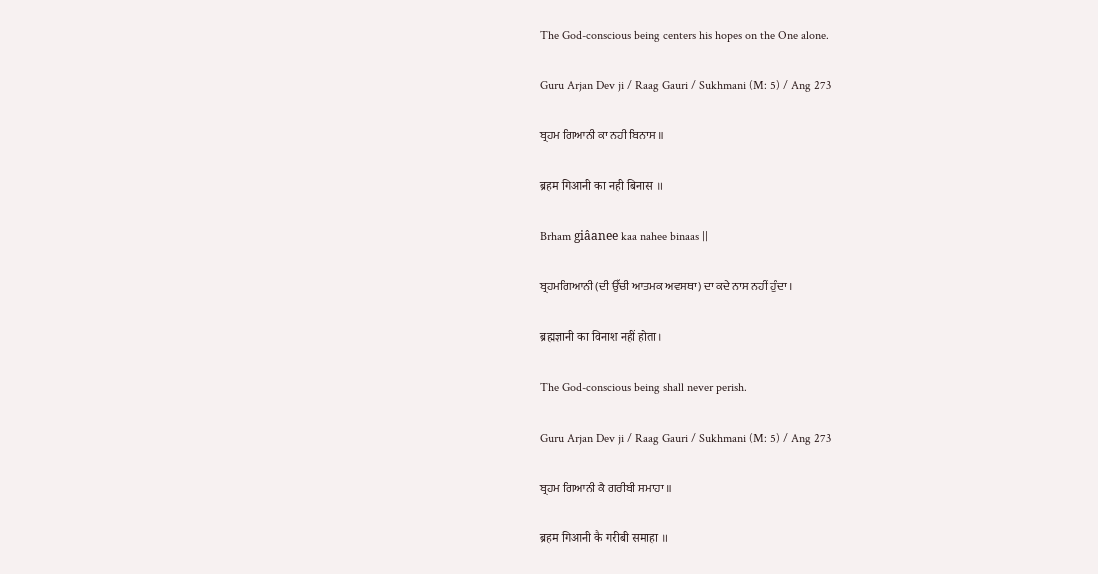The God-conscious being centers his hopes on the One alone.

Guru Arjan Dev ji / Raag Gauri / Sukhmani (M: 5) / Ang 273

ਬ੍ਰਹਮ ਗਿਆਨੀ ਕਾ ਨਹੀ ਬਿਨਾਸ ॥

ब्रहम गिआनी का नही बिनास ॥

Brham giâanee kaa nahee binaas ||

ਬ੍ਰਹਮਗਿਆਨੀ (ਦੀ ਉੱਚੀ ਆਤਮਕ ਅਵਸਥਾ) ਦਾ ਕਦੇ ਨਾਸ ਨਹੀਂ ਹੁੰਦਾ ।

ब्रह्मज्ञानी का विनाश नहीं होता।

The God-conscious being shall never perish.

Guru Arjan Dev ji / Raag Gauri / Sukhmani (M: 5) / Ang 273

ਬ੍ਰਹਮ ਗਿਆਨੀ ਕੈ ਗਰੀਬੀ ਸਮਾਹਾ ॥

ब्रहम गिआनी कै गरीबी समाहा ॥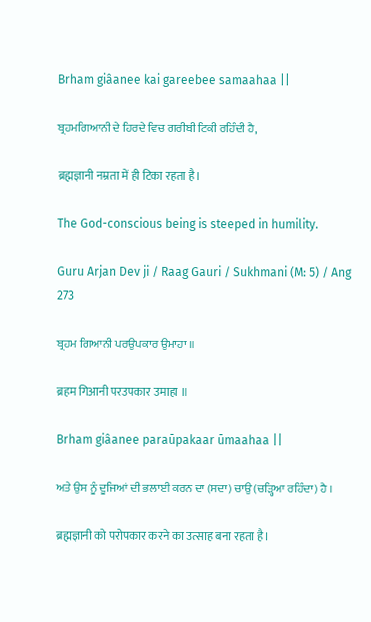Brham giâanee kai gareebee samaahaa ||

ਬ੍ਰਹਮਗਿਆਨੀ ਦੇ ਹਿਰਦੇ ਵਿਚ ਗਰੀਬੀ ਟਿਕੀ ਰਹਿੰਦੀ ਹੈ,

ब्रह्मज्ञानी नम्रता में ही टिका रहता है।

The God-conscious being is steeped in humility.

Guru Arjan Dev ji / Raag Gauri / Sukhmani (M: 5) / Ang 273

ਬ੍ਰਹਮ ਗਿਆਨੀ ਪਰਉਪਕਾਰ ਉਮਾਹਾ ॥

ब्रहम गिआनी परउपकार उमाहा ॥

Brham giâanee paraūpakaar ūmaahaa ||

ਅਤੇ ਉਸ ਨੂੰ ਦੂਜਿਆਂ ਦੀ ਭਲਾਈ ਕਰਨ ਦਾ (ਸਦਾ) ਚਾਉ (ਚੜ੍ਹਿਆ ਰਹਿੰਦਾ) ਹੈ ।

ब्रह्मज्ञानी को परोपकार करने का उत्साह बना रहता है।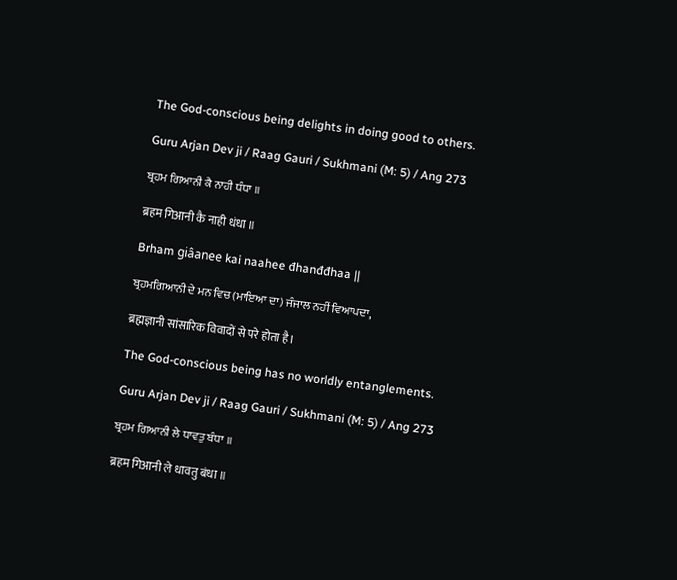The God-conscious being delights in doing good to others.

Guru Arjan Dev ji / Raag Gauri / Sukhmani (M: 5) / Ang 273

ਬ੍ਰਹਮ ਗਿਆਨੀ ਕੈ ਨਾਹੀ ਧੰਧਾ ॥

ब्रहम गिआनी कै नाही धंधा ॥

Brham giâanee kai naahee đhanđđhaa ||

ਬ੍ਰਹਮਗਿਆਨੀ ਦੇ ਮਨ ਵਿਚ (ਮਾਇਆ ਦਾ) ਜੰਜਾਲ ਨਹੀਂ ਵਿਆਪਦਾ,

ब्रह्मज्ञानी सांसारिक विवादों से परे होता है।

The God-conscious being has no worldly entanglements.

Guru Arjan Dev ji / Raag Gauri / Sukhmani (M: 5) / Ang 273

ਬ੍ਰਹਮ ਗਿਆਨੀ ਲੇ ਧਾਵਤੁ ਬੰਧਾ ॥

ब्रहम गिआनी ले धावतु बंधा ॥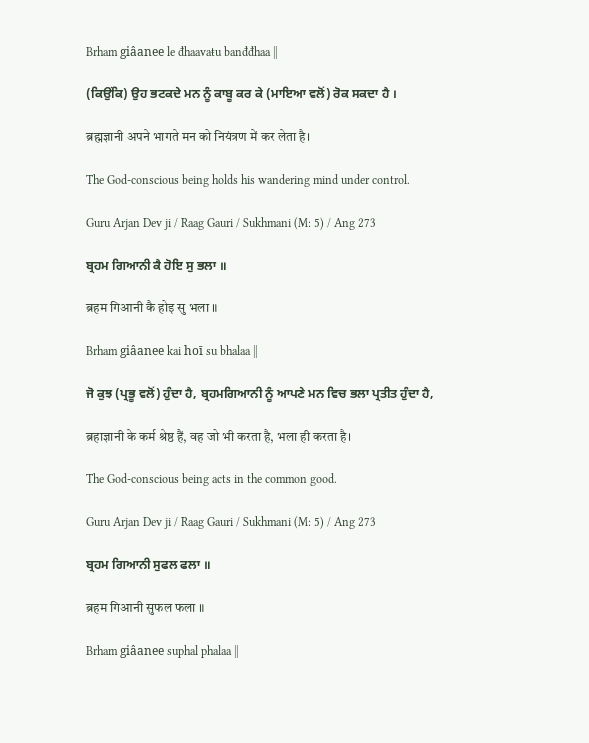Brham giâanee le đhaavaŧu banđđhaa ||

(ਕਿਉਂਕਿ) ਉਹ ਭਟਕਦੇ ਮਨ ਨੂੰ ਕਾਬੂ ਕਰ ਕੇ (ਮਾਇਆ ਵਲੋਂ) ਰੋਕ ਸਕਦਾ ਹੈ ।

ब्रह्मज्ञानी अपने भागते मन को नियंत्रण में कर लेता है।

The God-conscious being holds his wandering mind under control.

Guru Arjan Dev ji / Raag Gauri / Sukhmani (M: 5) / Ang 273

ਬ੍ਰਹਮ ਗਿਆਨੀ ਕੈ ਹੋਇ ਸੁ ਭਲਾ ॥

ब्रहम गिआनी कै होइ सु भला ॥

Brham giâanee kai hoī su bhalaa ||

ਜੋ ਕੁਝ (ਪ੍ਰਭੂ ਵਲੋਂ) ਹੁੰਦਾ ਹੈ, ਬ੍ਰਹਮਗਿਆਨੀ ਨੂੰ ਆਪਣੇ ਮਨ ਵਿਚ ਭਲਾ ਪ੍ਰਤੀਤ ਹੁੰਦਾ ਹੈ,

ब्रहाज्ञानी के कर्म श्रेष्ठ हैं, वह जो भी करता है, भला ही करता है।

The God-conscious being acts in the common good.

Guru Arjan Dev ji / Raag Gauri / Sukhmani (M: 5) / Ang 273

ਬ੍ਰਹਮ ਗਿਆਨੀ ਸੁਫਲ ਫਲਾ ॥

ब्रहम गिआनी सुफल फला ॥

Brham giâanee suphal phalaa ||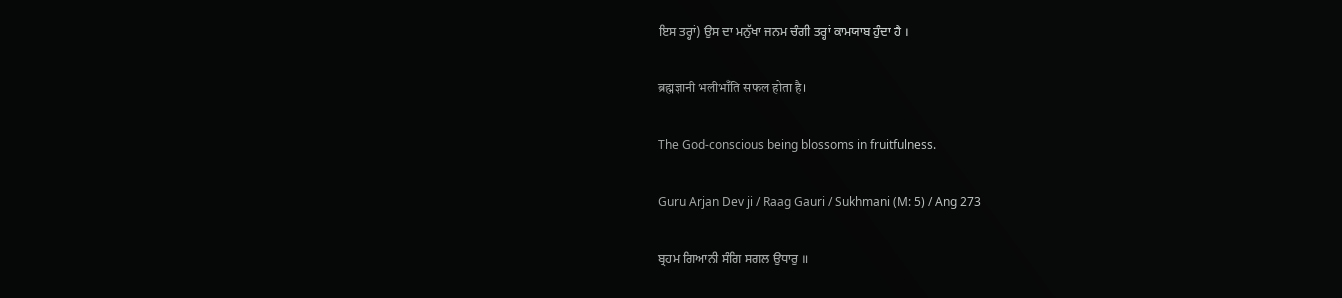ਇਸ ਤਰ੍ਹਾਂ) ਉਸ ਦਾ ਮਨੁੱਖਾ ਜਨਮ ਚੰਗੀ ਤਰ੍ਹਾਂ ਕਾਮਯਾਬ ਹੁੰਦਾ ਹੈ ।

ब्रह्मज्ञानी भलीभाँति सफल होता है।

The God-conscious being blossoms in fruitfulness.

Guru Arjan Dev ji / Raag Gauri / Sukhmani (M: 5) / Ang 273

ਬ੍ਰਹਮ ਗਿਆਨੀ ਸੰਗਿ ਸਗਲ ਉਧਾਰੁ ॥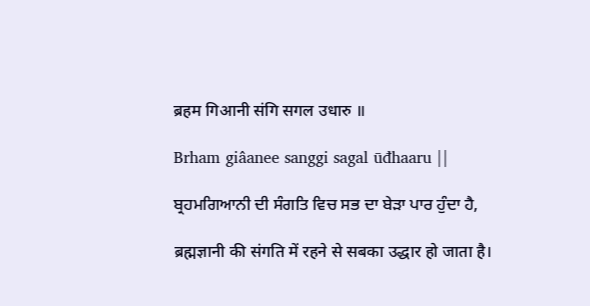ब्रहम गिआनी संगि सगल उधारु ॥

Brham giâanee sanggi sagal ūđhaaru ||

ਬ੍ਰਹਮਗਿਆਨੀ ਦੀ ਸੰਗਤਿ ਵਿਚ ਸਭ ਦਾ ਬੇੜਾ ਪਾਰ ਹੁੰਦਾ ਹੈ,

ब्रह्मज्ञानी की संगति में रहने से सबका उद्धार हो जाता है।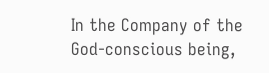In the Company of the God-conscious being,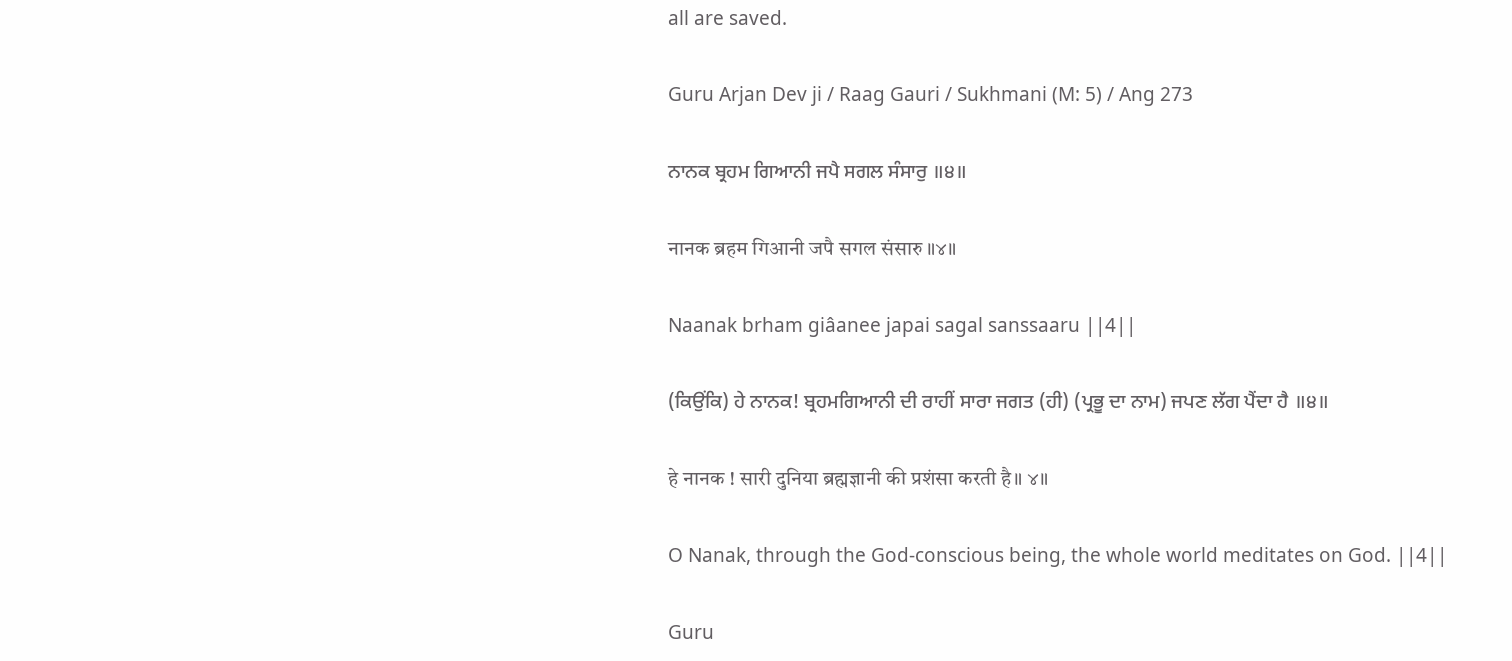all are saved.

Guru Arjan Dev ji / Raag Gauri / Sukhmani (M: 5) / Ang 273

ਨਾਨਕ ਬ੍ਰਹਮ ਗਿਆਨੀ ਜਪੈ ਸਗਲ ਸੰਸਾਰੁ ॥੪॥

नानक ब्रहम गिआनी जपै सगल संसारु ॥४॥

Naanak brham giâanee japai sagal sanssaaru ||4||

(ਕਿਉਂਕਿ) ਹੇ ਨਾਨਕ! ਬ੍ਰਹਮਗਿਆਨੀ ਦੀ ਰਾਹੀਂ ਸਾਰਾ ਜਗਤ (ਹੀ) (ਪ੍ਰਭੂ ਦਾ ਨਾਮ) ਜਪਣ ਲੱਗ ਪੈਂਦਾ ਹੈ ॥੪॥

हे नानक ! सारी दुनिया ब्रह्मज्ञानी की प्रशंसा करती है॥ ४॥

O Nanak, through the God-conscious being, the whole world meditates on God. ||4||

Guru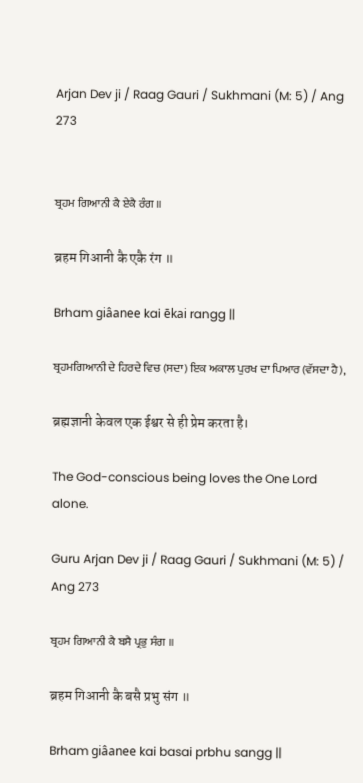Arjan Dev ji / Raag Gauri / Sukhmani (M: 5) / Ang 273


ਬ੍ਰਹਮ ਗਿਆਨੀ ਕੈ ਏਕੈ ਰੰਗ ॥

ब्रहम गिआनी कै एकै रंग ॥

Brham giâanee kai ēkai rangg ||

ਬ੍ਰਹਮਗਿਆਨੀ ਦੇ ਹਿਰਦੇ ਵਿਚ (ਸਦਾ) ਇਕ ਅਕਾਲ ਪੁਰਖ ਦਾ ਪਿਆਰ (ਵੱਸਦਾ ਹੈ),

ब्रह्मज्ञानी केवल एक ईश्वर से ही प्रेम करता है।

The God-conscious being loves the One Lord alone.

Guru Arjan Dev ji / Raag Gauri / Sukhmani (M: 5) / Ang 273

ਬ੍ਰਹਮ ਗਿਆਨੀ ਕੈ ਬਸੈ ਪ੍ਰਭੁ ਸੰਗ ॥

ब्रहम गिआनी कै बसै प्रभु संग ॥

Brham giâanee kai basai prbhu sangg ||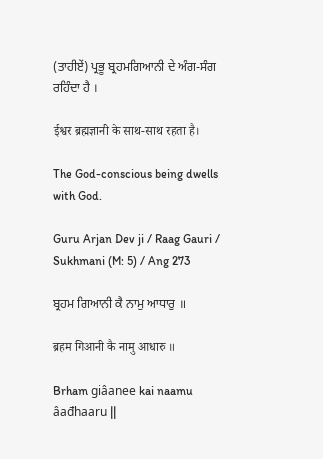(ਤਾਹੀਏਂ) ਪ੍ਰਭੂ ਬ੍ਰਹਮਗਿਆਨੀ ਦੇ ਅੰਗ-ਸੰਗ ਰਹਿੰਦਾ ਹੈ ।

ईश्वर ब्रह्मज्ञानी के साथ-साथ रहता है।

The God-conscious being dwells with God.

Guru Arjan Dev ji / Raag Gauri / Sukhmani (M: 5) / Ang 273

ਬ੍ਰਹਮ ਗਿਆਨੀ ਕੈ ਨਾਮੁ ਆਧਾਰੁ ॥

ब्रहम गिआनी कै नामु आधारु ॥

Brham giâanee kai naamu âađhaaru ||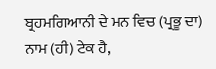ਬ੍ਰਹਮਗਿਆਨੀ ਦੇ ਮਨ ਵਿਚ (ਪ੍ਰਭੂ ਦਾ) ਨਾਮ (ਹੀ) ਟੇਕ ਹੈ,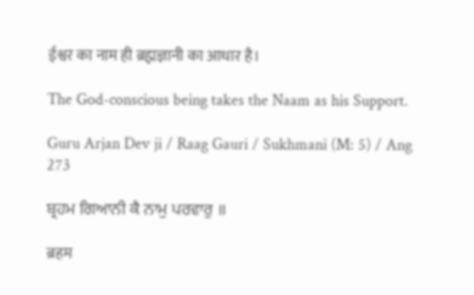ईश्वर का नाम ही ब्रह्मज्ञानी का आधार है।

The God-conscious being takes the Naam as his Support.

Guru Arjan Dev ji / Raag Gauri / Sukhmani (M: 5) / Ang 273

ਬ੍ਰਹਮ ਗਿਆਨੀ ਕੈ ਨਾਮੁ ਪਰਵਾਰੁ ॥

ब्रहम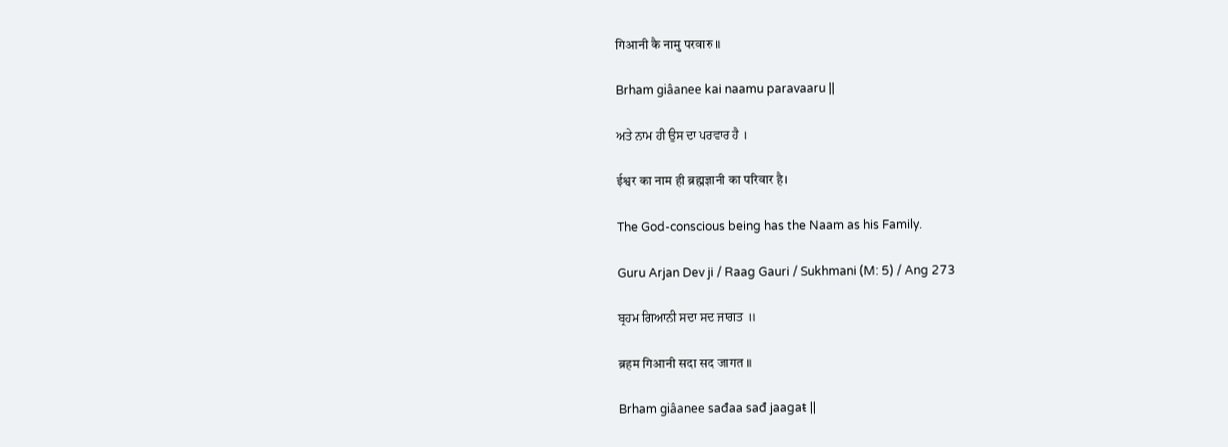गिआनी कै नामु परवारु ॥

Brham giâanee kai naamu paravaaru ||

ਅਤੇ ਨਾਮ ਹੀ ਉਸ ਦਾ ਪਰਵਾਰ ਹੈ ।

ईश्वर का नाम ही ब्रह्मज्ञानी का परिवार है।

The God-conscious being has the Naam as his Family.

Guru Arjan Dev ji / Raag Gauri / Sukhmani (M: 5) / Ang 273

ਬ੍ਰਹਮ ਗਿਆਨੀ ਸਦਾ ਸਦ ਜਾਗਤ ॥

ब्रहम गिआनी सदा सद जागत ॥

Brham giâanee sađaa sađ jaagaŧ ||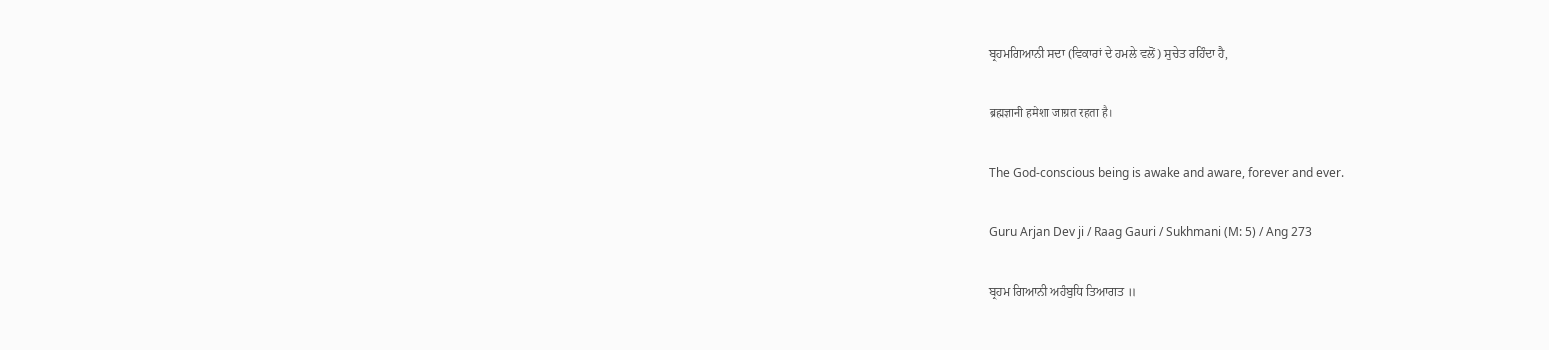ਬ੍ਰਹਮਗਿਆਨੀ ਸਦਾ (ਵਿਕਾਰਾਂ ਦੇ ਹਮਲੇ ਵਲੋਂ) ਸੁਚੇਤ ਰਹਿੰਦਾ ਹੈ,

ब्रह्मज्ञानी हमेशा जाग्रत रहता है।

The God-conscious being is awake and aware, forever and ever.

Guru Arjan Dev ji / Raag Gauri / Sukhmani (M: 5) / Ang 273

ਬ੍ਰਹਮ ਗਿਆਨੀ ਅਹੰਬੁਧਿ ਤਿਆਗਤ ॥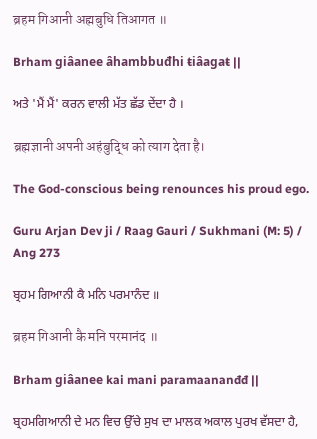ब्रहम गिआनी अह्मबुधि तिआगत ॥

Brham giâanee âhambbuđhi ŧiâagaŧ ||

ਅਤੇ 'ਮੈਂ ਮੈਂ' ਕਰਨ ਵਾਲੀ ਮੱਤ ਛੱਡ ਦੇਂਦਾ ਹੈ ।

ब्रह्मज्ञानी अपनी अहंबुद्धि को त्याग देता है।

The God-conscious being renounces his proud ego.

Guru Arjan Dev ji / Raag Gauri / Sukhmani (M: 5) / Ang 273

ਬ੍ਰਹਮ ਗਿਆਨੀ ਕੈ ਮਨਿ ਪਰਮਾਨੰਦ ॥

ब्रहम गिआनी कै मनि परमानंद ॥

Brham giâanee kai mani paramaananđđ ||

ਬ੍ਰਹਮਗਿਆਨੀ ਦੇ ਮਨ ਵਿਚ ਉੱਚੇ ਸੁਖ ਦਾ ਮਾਲਕ ਅਕਾਲ ਪੁਰਖ ਵੱਸਦਾ ਹੈ,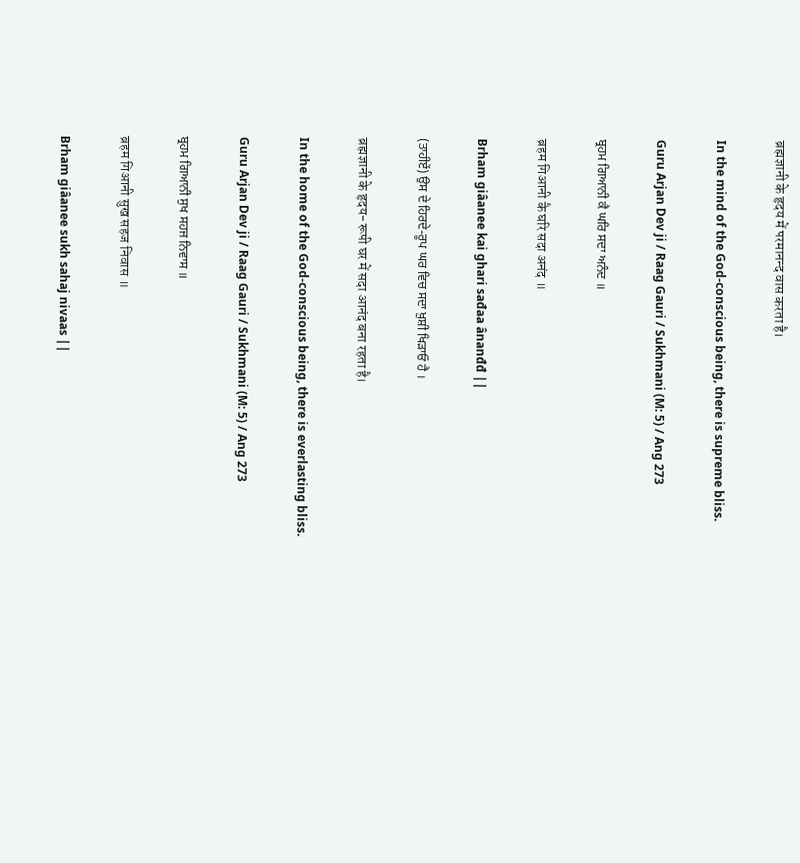ब्रह्मज्ञानी के हृदय में परमानन्द वास करता है।

In the mind of the God-conscious being, there is supreme bliss.

Guru Arjan Dev ji / Raag Gauri / Sukhmani (M: 5) / Ang 273

ਬ੍ਰਹਮ ਗਿਆਨੀ ਕੈ ਘਰਿ ਸਦਾ ਅਨੰਦ ॥

ब्रहम गिआनी कै घरि सदा अनंद ॥

Brham giâanee kai ghari sađaa ânanđđ ||

(ਤਾਹੀਏਂ) ਉਸ ਦੇ ਹਿਰਦੇ-ਰੂਪ ਘਰ ਵਿਚ ਸਦਾ ਖ਼ੁਸ਼ੀ ਖਿੜਾਓ ਹੈ ।

ब्रह्मज्ञानी के हृदय-रूपी घर में सदा आनंद बना रहता है।

In the home of the God-conscious being, there is everlasting bliss.

Guru Arjan Dev ji / Raag Gauri / Sukhmani (M: 5) / Ang 273

ਬ੍ਰਹਮ ਗਿਆਨੀ ਸੁਖ ਸਹਜ ਨਿਵਾਸ ॥

ब्रहम गिआनी सुख सहज निवास ॥

Brham giâanee sukh sahaj nivaas ||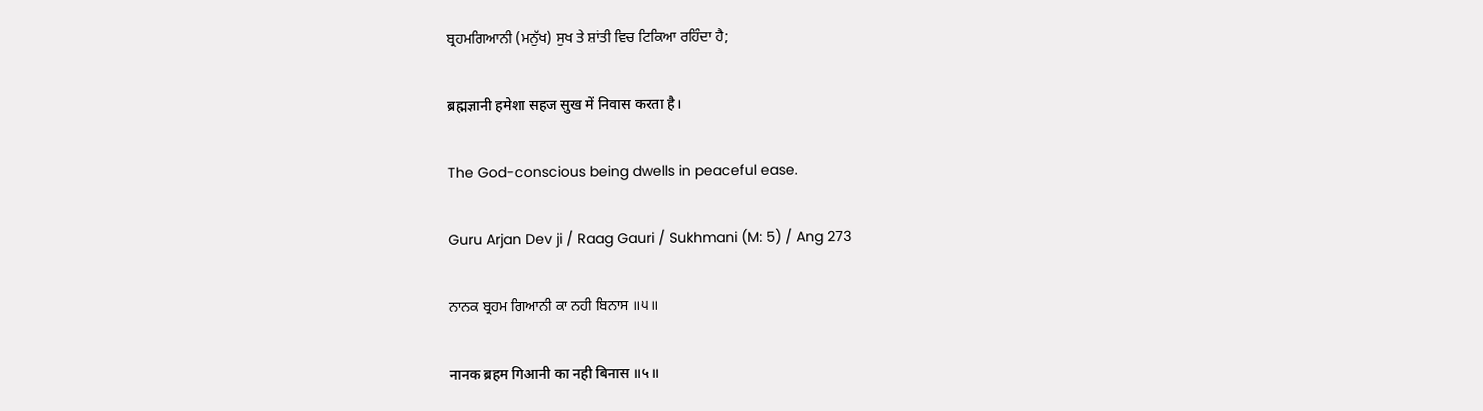ਬ੍ਰਹਮਗਿਆਨੀ (ਮਨੁੱਖ) ਸੁਖ ਤੇ ਸ਼ਾਂਤੀ ਵਿਚ ਟਿਕਿਆ ਰਹਿੰਦਾ ਹੈ;

ब्रह्मज्ञानी हमेशा सहज सुख में निवास करता है।

The God-conscious being dwells in peaceful ease.

Guru Arjan Dev ji / Raag Gauri / Sukhmani (M: 5) / Ang 273

ਨਾਨਕ ਬ੍ਰਹਮ ਗਿਆਨੀ ਕਾ ਨਹੀ ਬਿਨਾਸ ॥੫॥

नानक ब्रहम गिआनी का नही बिनास ॥५॥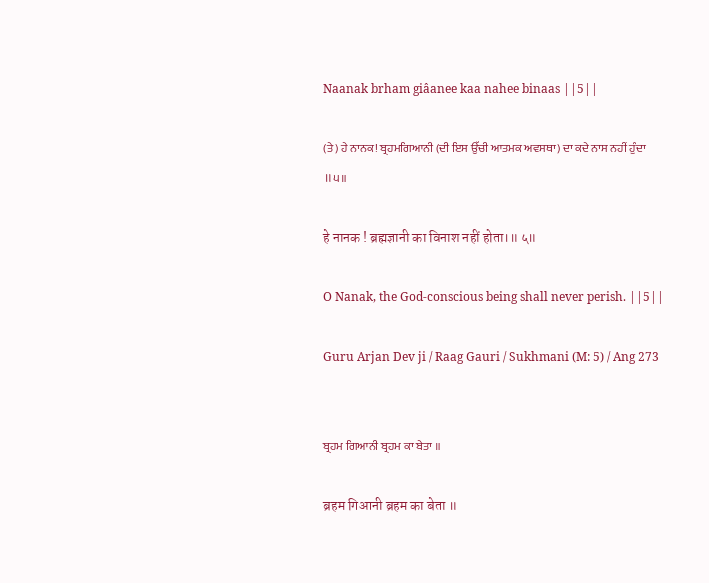Naanak brham giâanee kaa nahee binaas ||5||

(ਤੇ) ਹੇ ਨਾਨਕ! ਬ੍ਰਹਮਗਿਆਨੀ (ਦੀ ਇਸ ਉੱਚੀ ਆਤਮਕ ਅਵਸਥਾ) ਦਾ ਕਦੇ ਨਾਸ ਨਹੀਂ ਹੁੰਦਾ ॥੫॥

हे नानक ! ब्रह्मज्ञानी का विनाश नहीं होता।॥ ५॥

O Nanak, the God-conscious being shall never perish. ||5||

Guru Arjan Dev ji / Raag Gauri / Sukhmani (M: 5) / Ang 273


ਬ੍ਰਹਮ ਗਿਆਨੀ ਬ੍ਰਹਮ ਕਾ ਬੇਤਾ ॥

ब्रहम गिआनी ब्रहम का बेता ॥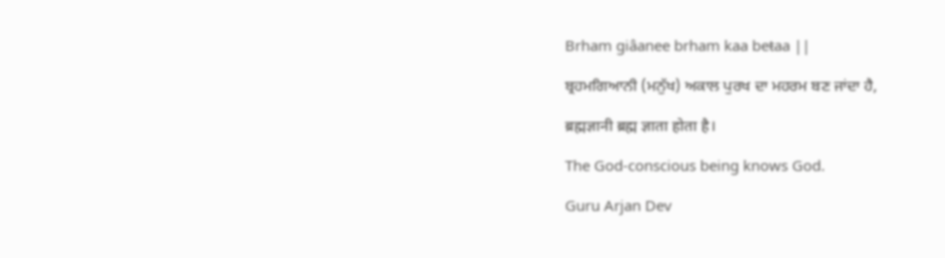Brham giâanee brham kaa beŧaa ||

ਬ੍ਰਹਮਗਿਆਨੀ (ਮਨੁੱਖ) ਅਕਾਲ ਪੁਰਖ ਦਾ ਮਹਰਮ ਬਣ ਜਾਂਦਾ ਹੈ,

ब्रह्मज्ञानी ब्रह्म ज्ञाता होता है।

The God-conscious being knows God.

Guru Arjan Dev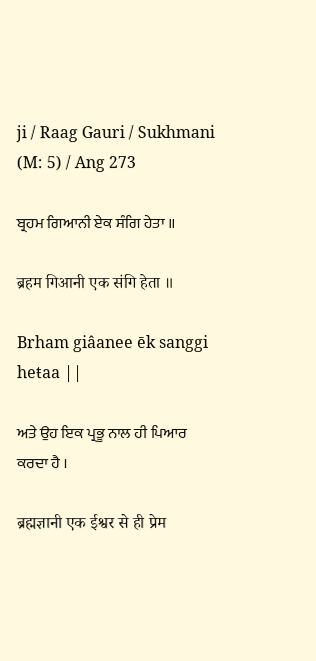ji / Raag Gauri / Sukhmani (M: 5) / Ang 273

ਬ੍ਰਹਮ ਗਿਆਨੀ ਏਕ ਸੰਗਿ ਹੇਤਾ ॥

ब्रहम गिआनी एक संगि हेता ॥

Brham giâanee ēk sanggi heŧaa ||

ਅਤੇ ਉਹ ਇਕ ਪ੍ਰਭੂ ਨਾਲ ਹੀ ਪਿਆਰ ਕਰਦਾ ਹੈ ।

ब्रह्मज्ञानी एक ईश्वर से ही प्रेम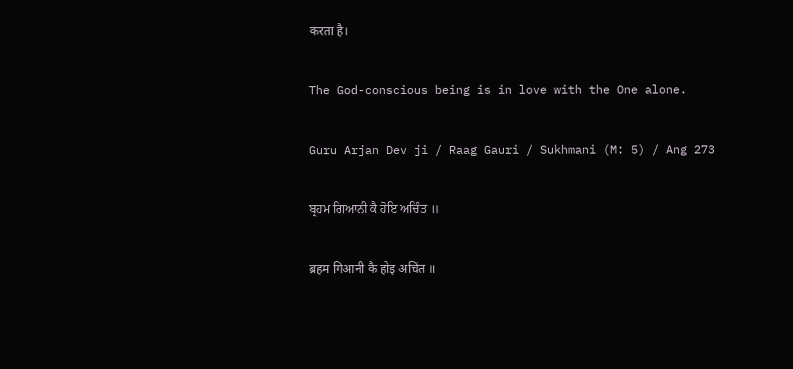करता है।

The God-conscious being is in love with the One alone.

Guru Arjan Dev ji / Raag Gauri / Sukhmani (M: 5) / Ang 273

ਬ੍ਰਹਮ ਗਿਆਨੀ ਕੈ ਹੋਇ ਅਚਿੰਤ ॥

ब्रहम गिआनी कै होइ अचिंत ॥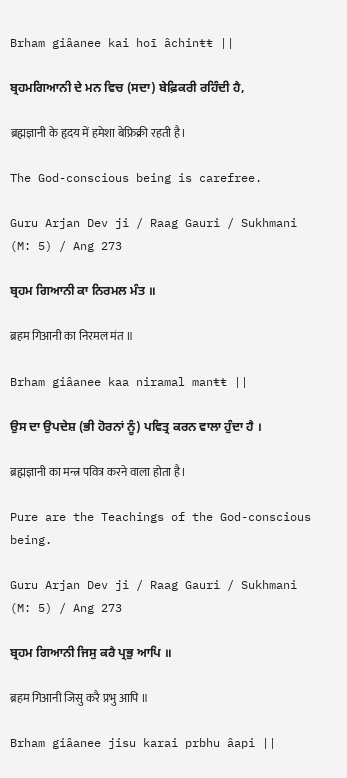Brham giâanee kai hoī âchinŧŧ ||

ਬ੍ਰਹਮਗਿਆਨੀ ਦੇ ਮਨ ਵਿਚ (ਸਦਾ) ਬੇਫ਼ਿਕਰੀ ਰਹਿੰਦੀ ਹੈ,

ब्रह्मज्ञानी के हृदय में हमेशा बेफ्रिक्री रहती है।

The God-conscious being is carefree.

Guru Arjan Dev ji / Raag Gauri / Sukhmani (M: 5) / Ang 273

ਬ੍ਰਹਮ ਗਿਆਨੀ ਕਾ ਨਿਰਮਲ ਮੰਤ ॥

ब्रहम गिआनी का निरमल मंत ॥

Brham giâanee kaa niramal manŧŧ ||

ਉਸ ਦਾ ਉਪਦੇਸ਼ (ਭੀ ਹੋਰਨਾਂ ਨੂੰ) ਪਵਿਤ੍ਰ ਕਰਨ ਵਾਲਾ ਹੁੰਦਾ ਹੈ ।

ब्रह्मज्ञानी का मन्त्र पवित्र करने वाला होता है।

Pure are the Teachings of the God-conscious being.

Guru Arjan Dev ji / Raag Gauri / Sukhmani (M: 5) / Ang 273

ਬ੍ਰਹਮ ਗਿਆਨੀ ਜਿਸੁ ਕਰੈ ਪ੍ਰਭੁ ਆਪਿ ॥

ब्रहम गिआनी जिसु करै प्रभु आपि ॥

Brham giâanee jisu karai prbhu âapi ||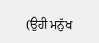(ਉਹੀ ਮਨੁੱਖ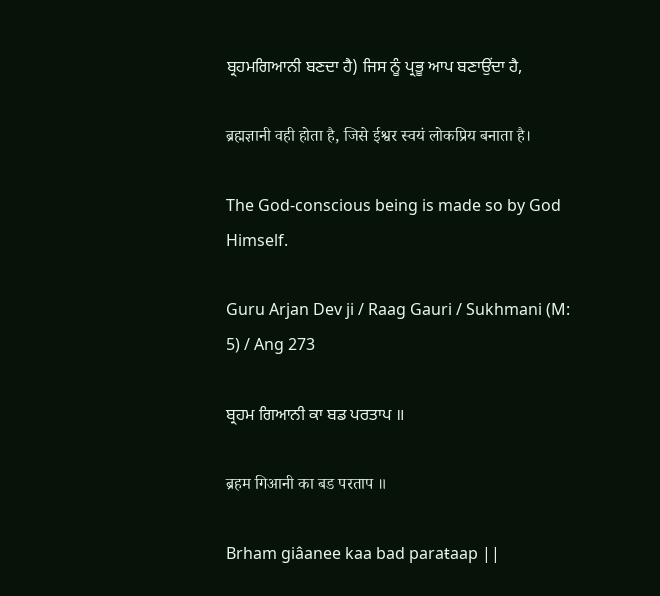ਬ੍ਰਹਮਗਿਆਨੀ ਬਣਦਾ ਹੈ) ਜਿਸ ਨੂੰ ਪ੍ਰਭੂ ਆਪ ਬਣਾਉਂਦਾ ਹੈ,

ब्रह्मज्ञानी वही होता है, जिसे ईश्वर स्वयं लोकप्रिय बनाता है।

The God-conscious being is made so by God Himself.

Guru Arjan Dev ji / Raag Gauri / Sukhmani (M: 5) / Ang 273

ਬ੍ਰਹਮ ਗਿਆਨੀ ਕਾ ਬਡ ਪਰਤਾਪ ॥

ब्रहम गिआनी का बड परताप ॥

Brham giâanee kaa bad paraŧaap ||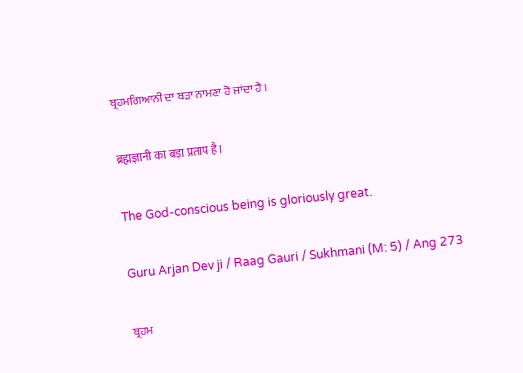ਬ੍ਰਹਮਗਿਆਨੀ ਦਾ ਬੜਾ ਨਾਮਣਾ ਹੋ ਜਾਂਦਾ ਹੈ ।

ब्रह्मज्ञानी का बड़ा प्रताप है।

The God-conscious being is gloriously great.

Guru Arjan Dev ji / Raag Gauri / Sukhmani (M: 5) / Ang 273

ਬ੍ਰਹਮ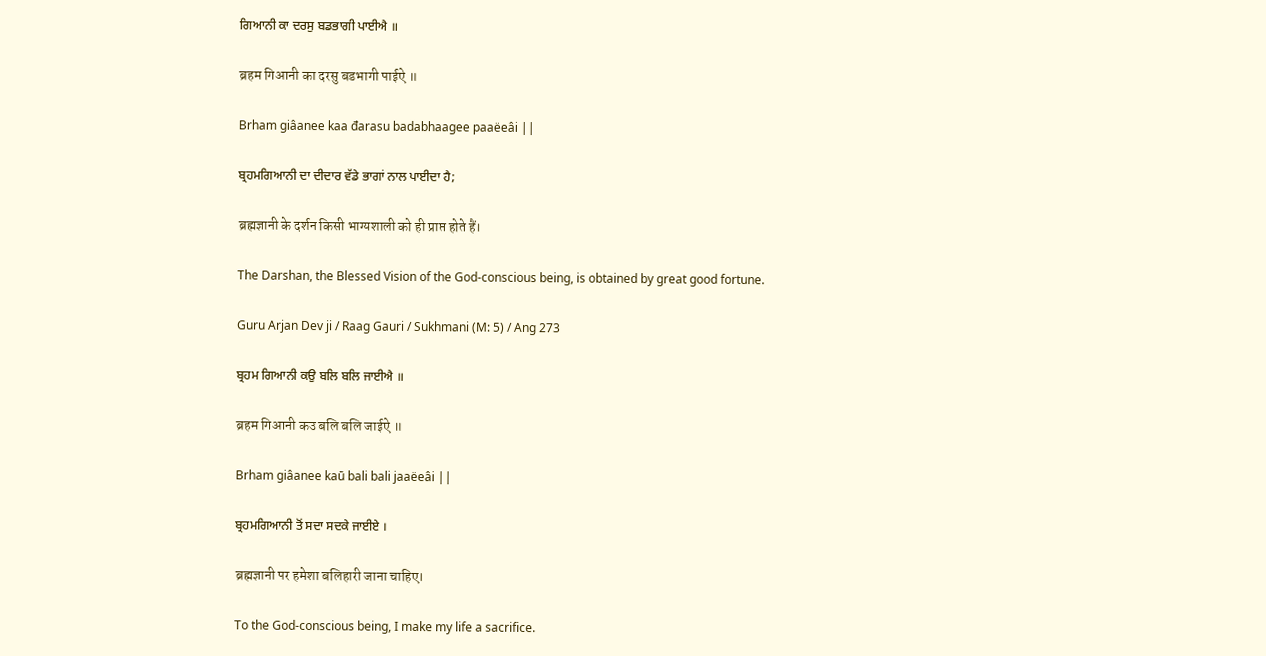ਗਿਆਨੀ ਕਾ ਦਰਸੁ ਬਡਭਾਗੀ ਪਾਈਐ ॥

ब्रहम गिआनी का दरसु बडभागी पाईऐ ॥

Brham giâanee kaa đarasu badabhaagee paaëeâi ||

ਬ੍ਰਹਮਗਿਆਨੀ ਦਾ ਦੀਦਾਰ ਵੱਡੇ ਭਾਗਾਂ ਨਾਲ ਪਾਈਦਾ ਹੈ;

ब्रह्मज्ञानी के दर्शन किसी भाग्यशाली को ही प्राप्त होते हैं।

The Darshan, the Blessed Vision of the God-conscious being, is obtained by great good fortune.

Guru Arjan Dev ji / Raag Gauri / Sukhmani (M: 5) / Ang 273

ਬ੍ਰਹਮ ਗਿਆਨੀ ਕਉ ਬਲਿ ਬਲਿ ਜਾਈਐ ॥

ब्रहम गिआनी कउ बलि बलि जाईऐ ॥

Brham giâanee kaū bali bali jaaëeâi ||

ਬ੍ਰਹਮਗਿਆਨੀ ਤੋਂ ਸਦਾ ਸਦਕੇ ਜਾਈਏ ।

ब्रह्मज्ञानी पर हमेशा बलिहारी जाना चाहिए।

To the God-conscious being, I make my life a sacrifice.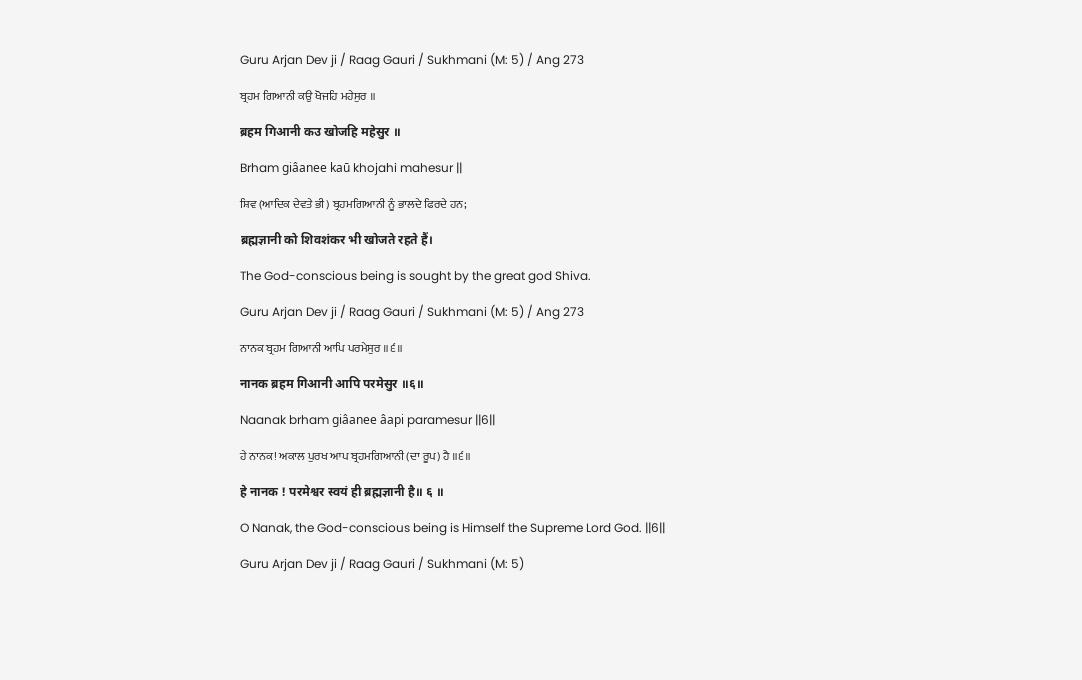Guru Arjan Dev ji / Raag Gauri / Sukhmani (M: 5) / Ang 273

ਬ੍ਰਹਮ ਗਿਆਨੀ ਕਉ ਖੋਜਹਿ ਮਹੇਸੁਰ ॥

ब्रहम गिआनी कउ खोजहि महेसुर ॥

Brham giâanee kaū khojahi mahesur ||

ਸ਼ਿਵ (ਆਦਿਕ ਦੇਵਤੇ ਭੀ) ਬ੍ਰਹਮਗਿਆਨੀ ਨੂੰ ਭਾਲਦੇ ਫਿਰਦੇ ਹਨ;

ब्रह्मज्ञानी को शिवशंकर भी खोजते रहते हैं।

The God-conscious being is sought by the great god Shiva.

Guru Arjan Dev ji / Raag Gauri / Sukhmani (M: 5) / Ang 273

ਨਾਨਕ ਬ੍ਰਹਮ ਗਿਆਨੀ ਆਪਿ ਪਰਮੇਸੁਰ ॥੬॥

नानक ब्रहम गिआनी आपि परमेसुर ॥६॥

Naanak brham giâanee âapi paramesur ||6||

ਹੇ ਨਾਨਕ! ਅਕਾਲ ਪੁਰਖ ਆਪ ਬ੍ਰਹਮਗਿਆਨੀ (ਦਾ ਰੂਪ) ਹੈ ॥੬॥

हे नानक ! परमेश्वर स्वयं ही ब्रह्मज्ञानी है॥ ६ ॥

O Nanak, the God-conscious being is Himself the Supreme Lord God. ||6||

Guru Arjan Dev ji / Raag Gauri / Sukhmani (M: 5)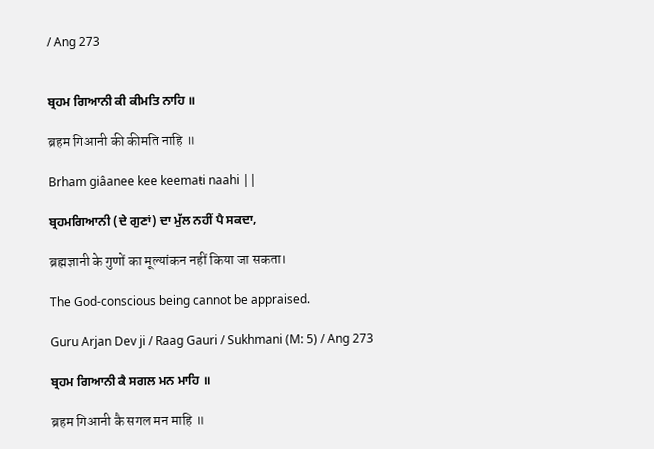/ Ang 273


ਬ੍ਰਹਮ ਗਿਆਨੀ ਕੀ ਕੀਮਤਿ ਨਾਹਿ ॥

ब्रहम गिआनी की कीमति नाहि ॥

Brham giâanee kee keemaŧi naahi ||

ਬ੍ਰਹਮਗਿਆਨੀ (ਦੇ ਗੁਣਾਂ) ਦਾ ਮੁੱਲ ਨਹੀਂ ਪੈ ਸਕਦਾ,

ब्रह्मज्ञानी के गुणों का मूल्यांकन नहीं किया जा सकता।

The God-conscious being cannot be appraised.

Guru Arjan Dev ji / Raag Gauri / Sukhmani (M: 5) / Ang 273

ਬ੍ਰਹਮ ਗਿਆਨੀ ਕੈ ਸਗਲ ਮਨ ਮਾਹਿ ॥

ब्रहम गिआनी कै सगल मन माहि ॥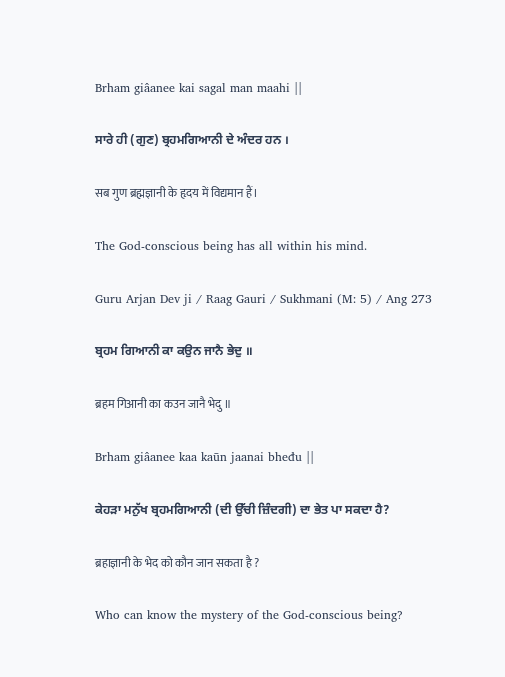Brham giâanee kai sagal man maahi ||

ਸਾਰੇ ਹੀ (ਗੁਣ) ਬ੍ਰਹਮਗਿਆਨੀ ਦੇ ਅੰਦਰ ਹਨ ।

सब गुण ब्रह्मज्ञानी के हृदय में विद्यमान हैं।

The God-conscious being has all within his mind.

Guru Arjan Dev ji / Raag Gauri / Sukhmani (M: 5) / Ang 273

ਬ੍ਰਹਮ ਗਿਆਨੀ ਕਾ ਕਉਨ ਜਾਨੈ ਭੇਦੁ ॥

ब्रहम गिआनी का कउन जानै भेदु ॥

Brham giâanee kaa kaūn jaanai bheđu ||

ਕੇਹੜਾ ਮਨੁੱਖ ਬ੍ਰਹਮਗਿਆਨੀ (ਦੀ ਉੱਚੀ ਜ਼ਿੰਦਗੀ) ਦਾ ਭੇਤ ਪਾ ਸਕਦਾ ਹੈ?

ब्रहाज्ञानी के भेद को कौन जान सकता है ?

Who can know the mystery of the God-conscious being?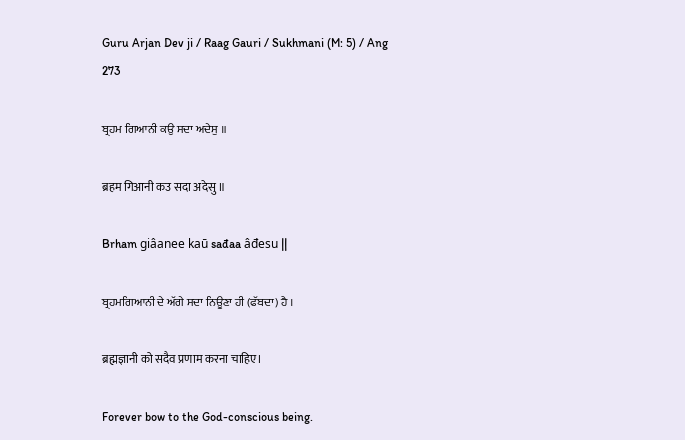Guru Arjan Dev ji / Raag Gauri / Sukhmani (M: 5) / Ang 273

ਬ੍ਰਹਮ ਗਿਆਨੀ ਕਉ ਸਦਾ ਅਦੇਸੁ ॥

ब्रहम गिआनी कउ सदा अदेसु ॥

Brham giâanee kaū sađaa âđesu ||

ਬ੍ਰਹਮਗਿਆਨੀ ਦੇ ਅੱਗੇ ਸਦਾ ਨਿਊਣਾ ਹੀ (ਫੱਬਦਾ) ਹੈ ।

ब्रह्मज्ञानी को सदैव प्रणाम करना चाहिए।

Forever bow to the God-conscious being.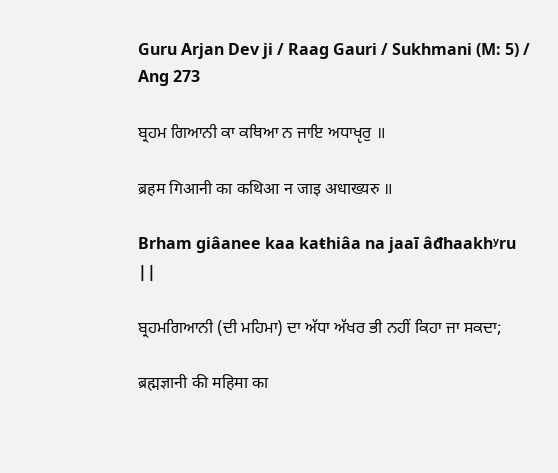Guru Arjan Dev ji / Raag Gauri / Sukhmani (M: 5) / Ang 273

ਬ੍ਰਹਮ ਗਿਆਨੀ ਕਾ ਕਥਿਆ ਨ ਜਾਇ ਅਧਾਖੵਰੁ ॥

ब्रहम गिआनी का कथिआ न जाइ अधाख्यरु ॥

Brham giâanee kaa kaŧhiâa na jaaī âđhaakhʸru ||

ਬ੍ਰਹਮਗਿਆਨੀ (ਦੀ ਮਹਿਮਾ) ਦਾ ਅੱਧਾ ਅੱਖਰ ਭੀ ਨਹੀਂ ਕਿਹਾ ਜਾ ਸਕਦਾ;

ब्रह्मज्ञानी की महिमा का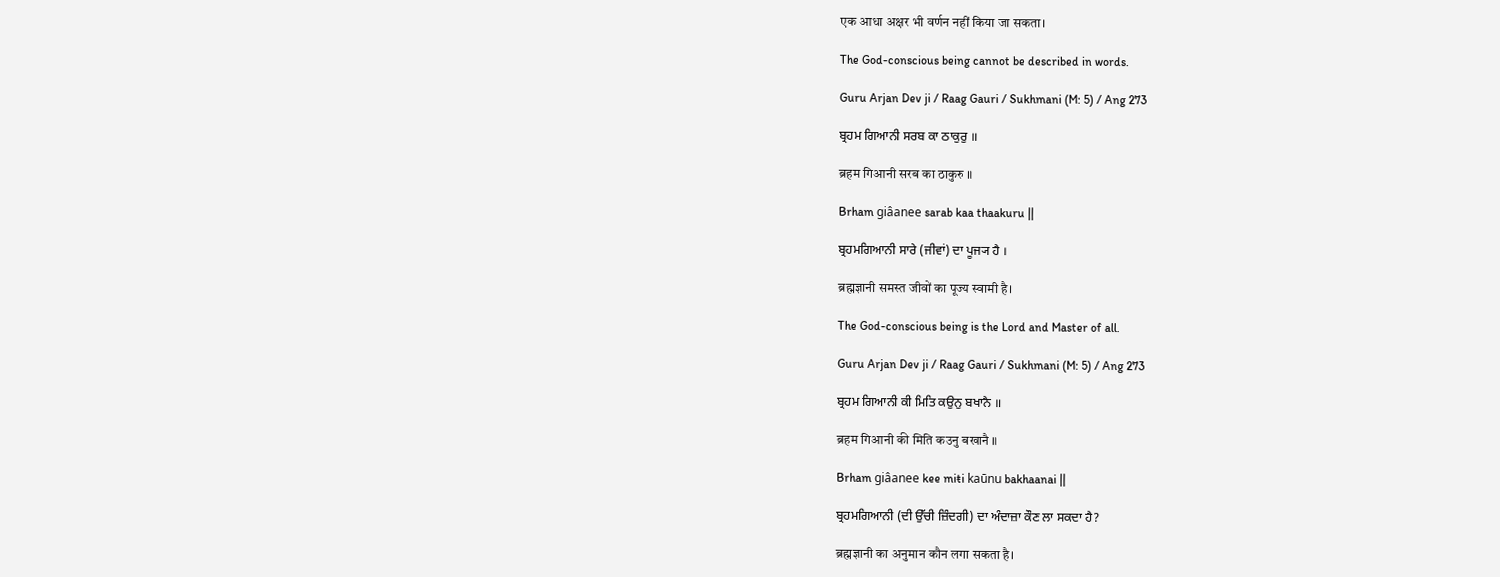एक आधा अक्षर भी वर्णन नहीं किया जा सकता।

The God-conscious being cannot be described in words.

Guru Arjan Dev ji / Raag Gauri / Sukhmani (M: 5) / Ang 273

ਬ੍ਰਹਮ ਗਿਆਨੀ ਸਰਬ ਕਾ ਠਾਕੁਰੁ ॥

ब्रहम गिआनी सरब का ठाकुरु ॥

Brham giâanee sarab kaa thaakuru ||

ਬ੍ਰਹਮਗਿਆਨੀ ਸਾਰੇ (ਜੀਵਾਂ) ਦਾ ਪੂਜ੍ਯ ਹੈ ।

ब्रह्मज्ञानी समस्त जीवों का पूज्य स्वामी है।

The God-conscious being is the Lord and Master of all.

Guru Arjan Dev ji / Raag Gauri / Sukhmani (M: 5) / Ang 273

ਬ੍ਰਹਮ ਗਿਆਨੀ ਕੀ ਮਿਤਿ ਕਉਨੁ ਬਖਾਨੈ ॥

ब्रहम गिआनी की मिति कउनु बखानै ॥

Brham giâanee kee miŧi kaūnu bakhaanai ||

ਬ੍ਰਹਮਗਿਆਨੀ (ਦੀ ਉੱਚੀ ਜ਼ਿੰਦਗੀ) ਦਾ ਅੰਦਾਜ਼ਾ ਕੌਣ ਲਾ ਸਕਦਾ ਹੈ?

ब्रह्मज्ञानी का अनुमान कौन लगा सकता है।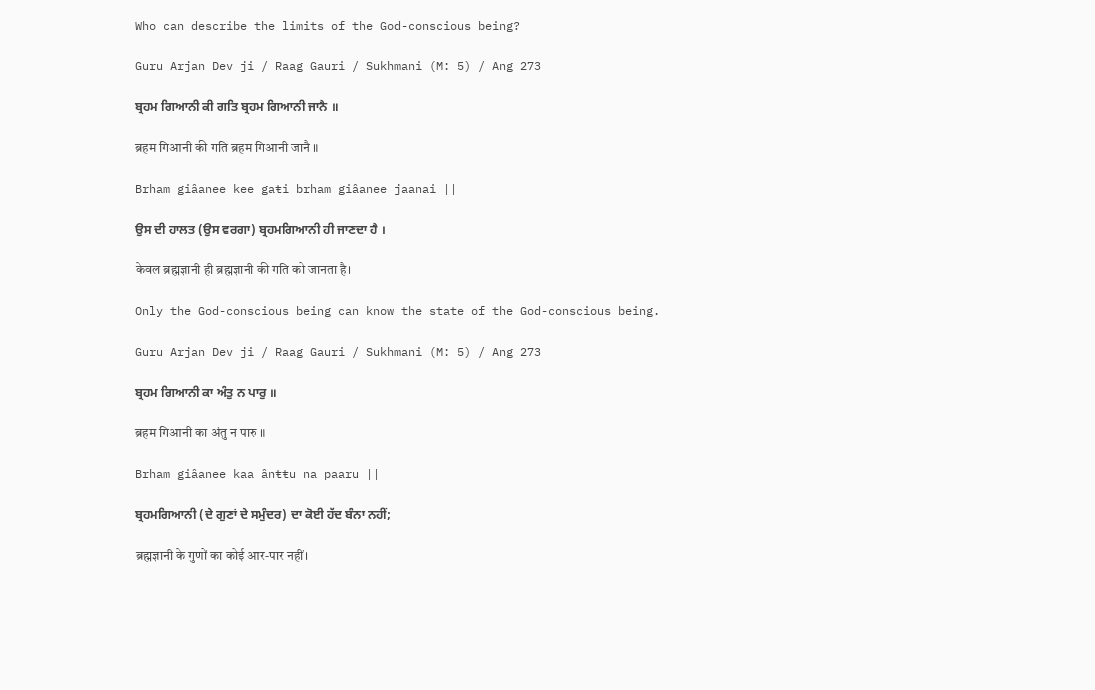Who can describe the limits of the God-conscious being?

Guru Arjan Dev ji / Raag Gauri / Sukhmani (M: 5) / Ang 273

ਬ੍ਰਹਮ ਗਿਆਨੀ ਕੀ ਗਤਿ ਬ੍ਰਹਮ ਗਿਆਨੀ ਜਾਨੈ ॥

ब्रहम गिआनी की गति ब्रहम गिआनी जानै ॥

Brham giâanee kee gaŧi brham giâanee jaanai ||

ਉਸ ਦੀ ਹਾਲਤ (ਉਸ ਵਰਗਾ) ਬ੍ਰਹਮਗਿਆਨੀ ਹੀ ਜਾਣਦਾ ਹੈ ।

केवल ब्रह्मज्ञानी ही ब्रह्मज्ञानी की गति को जानता है।

Only the God-conscious being can know the state of the God-conscious being.

Guru Arjan Dev ji / Raag Gauri / Sukhmani (M: 5) / Ang 273

ਬ੍ਰਹਮ ਗਿਆਨੀ ਕਾ ਅੰਤੁ ਨ ਪਾਰੁ ॥

ब्रहम गिआनी का अंतु न पारु ॥

Brham giâanee kaa ânŧŧu na paaru ||

ਬ੍ਰਹਮਗਿਆਨੀ (ਦੇ ਗੁਣਾਂ ਦੇ ਸਮੁੰਦਰ) ਦਾ ਕੋਈ ਹੱਦ ਬੰਨਾ ਨਹੀਂ;

ब्रह्मज्ञानी के गुणों का कोई आर-पार नहीं।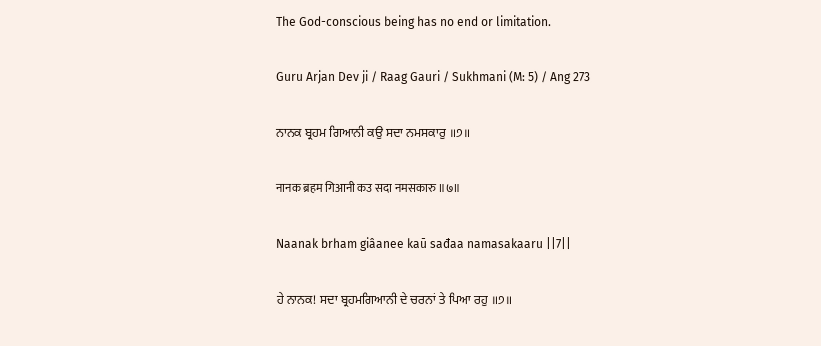The God-conscious being has no end or limitation.

Guru Arjan Dev ji / Raag Gauri / Sukhmani (M: 5) / Ang 273

ਨਾਨਕ ਬ੍ਰਹਮ ਗਿਆਨੀ ਕਉ ਸਦਾ ਨਮਸਕਾਰੁ ॥੭॥

नानक ब्रहम गिआनी कउ सदा नमसकारु ॥७॥

Naanak brham giâanee kaū sađaa namasakaaru ||7||

ਹੇ ਨਾਨਕ! ਸਦਾ ਬ੍ਰਹਮਗਿਆਨੀ ਦੇ ਚਰਨਾਂ ਤੇ ਪਿਆ ਰਹੁ ॥੭॥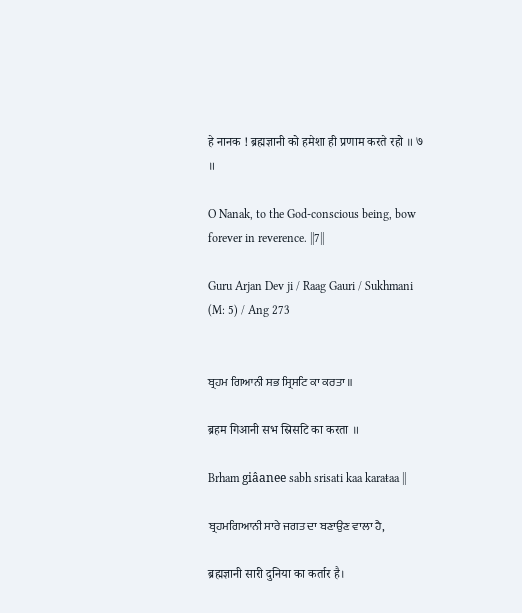हे नानक ! ब्रह्मज्ञानी को हमेशा ही प्रणाम करते रहो ॥ ७ ॥

O Nanak, to the God-conscious being, bow forever in reverence. ||7||

Guru Arjan Dev ji / Raag Gauri / Sukhmani (M: 5) / Ang 273


ਬ੍ਰਹਮ ਗਿਆਨੀ ਸਭ ਸ੍ਰਿਸਟਿ ਕਾ ਕਰਤਾ ॥

ब्रहम गिआनी सभ स्रिसटि का करता ॥

Brham giâanee sabh srisati kaa karaŧaa ||

ਬ੍ਰਹਮਗਿਆਨੀ ਸਾਰੇ ਜਗਤ ਦਾ ਬਣਾਉਣ ਵਾਲਾ ਹੈ,

ब्रह्मज्ञानी सारी दुनिया का कर्तार है।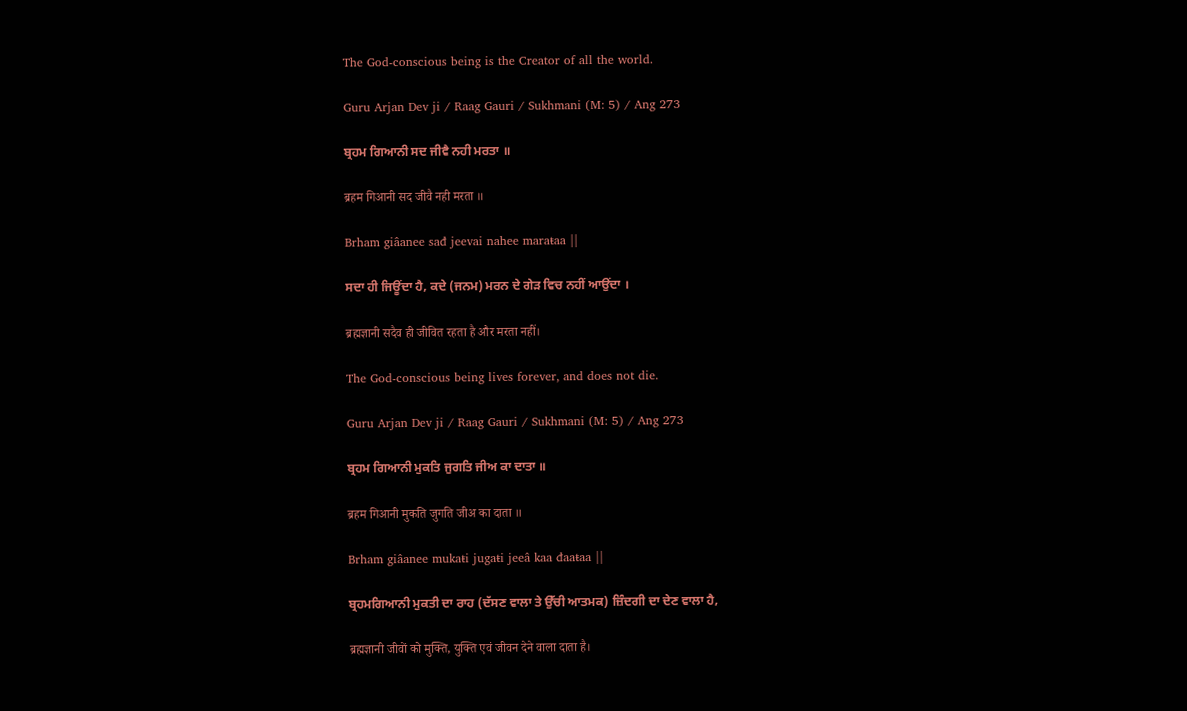The God-conscious being is the Creator of all the world.

Guru Arjan Dev ji / Raag Gauri / Sukhmani (M: 5) / Ang 273

ਬ੍ਰਹਮ ਗਿਆਨੀ ਸਦ ਜੀਵੈ ਨਹੀ ਮਰਤਾ ॥

ब्रहम गिआनी सद जीवै नही मरता ॥

Brham giâanee sađ jeevai nahee maraŧaa ||

ਸਦਾ ਹੀ ਜਿਊਂਦਾ ਹੈ, ਕਦੇ (ਜਨਮ) ਮਰਨ ਦੇ ਗੇੜ ਵਿਚ ਨਹੀਂ ਆਉਂਦਾ ।

ब्रह्मज्ञानी सदैव ही जीवित रहता है और मरता नहीं।

The God-conscious being lives forever, and does not die.

Guru Arjan Dev ji / Raag Gauri / Sukhmani (M: 5) / Ang 273

ਬ੍ਰਹਮ ਗਿਆਨੀ ਮੁਕਤਿ ਜੁਗਤਿ ਜੀਅ ਕਾ ਦਾਤਾ ॥

ब्रहम गिआनी मुकति जुगति जीअ का दाता ॥

Brham giâanee mukaŧi jugaŧi jeeâ kaa đaaŧaa ||

ਬ੍ਰਹਮਗਿਆਨੀ ਮੁਕਤੀ ਦਾ ਰਾਹ (ਦੱਸਣ ਵਾਲਾ ਤੇ ਉੱਚੀ ਆਤਮਕ) ਜ਼ਿੰਦਗੀ ਦਾ ਦੇਣ ਵਾਲਾ ਹੈ,

ब्रह्मज्ञानी जीवों को मुक्ति, युक्ति एवं जीवन देने वाला दाता है।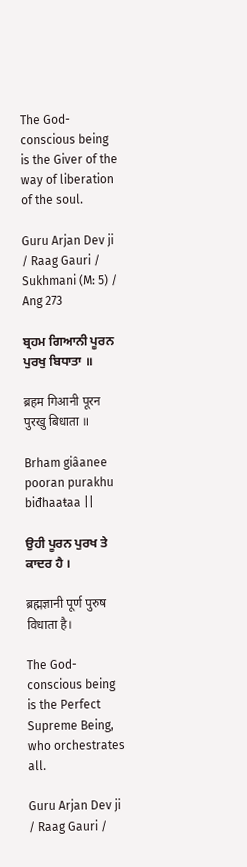The God-conscious being is the Giver of the way of liberation of the soul.

Guru Arjan Dev ji / Raag Gauri / Sukhmani (M: 5) / Ang 273

ਬ੍ਰਹਮ ਗਿਆਨੀ ਪੂਰਨ ਪੁਰਖੁ ਬਿਧਾਤਾ ॥

ब्रहम गिआनी पूरन पुरखु बिधाता ॥

Brham giâanee pooran purakhu biđhaaŧaa ||

ਉਹੀ ਪੂਰਨ ਪੁਰਖ ਤੇ ਕਾਦਰ ਹੈ ।

ब्रह्मज्ञानी पूर्ण पुरुष विधाता है।

The God-conscious being is the Perfect Supreme Being, who orchestrates all.

Guru Arjan Dev ji / Raag Gauri /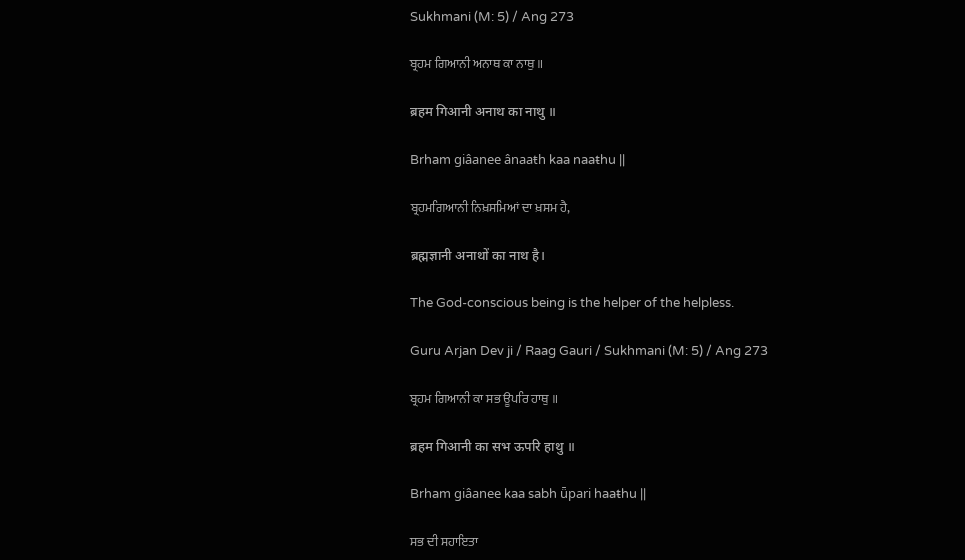Sukhmani (M: 5) / Ang 273

ਬ੍ਰਹਮ ਗਿਆਨੀ ਅਨਾਥ ਕਾ ਨਾਥੁ ॥

ब्रहम गिआनी अनाथ का नाथु ॥

Brham giâanee ânaaŧh kaa naaŧhu ||

ਬ੍ਰਹਮਗਿਆਨੀ ਨਿਖ਼ਸਮਿਆਂ ਦਾ ਖ਼ਸਮ ਹੈ,

ब्रह्मज्ञानी अनाथों का नाथ है।

The God-conscious being is the helper of the helpless.

Guru Arjan Dev ji / Raag Gauri / Sukhmani (M: 5) / Ang 273

ਬ੍ਰਹਮ ਗਿਆਨੀ ਕਾ ਸਭ ਊਪਰਿ ਹਾਥੁ ॥

ब्रहम गिआनी का सभ ऊपरि हाथु ॥

Brham giâanee kaa sabh ǖpari haaŧhu ||

ਸਭ ਦੀ ਸਹਾਇਤਾ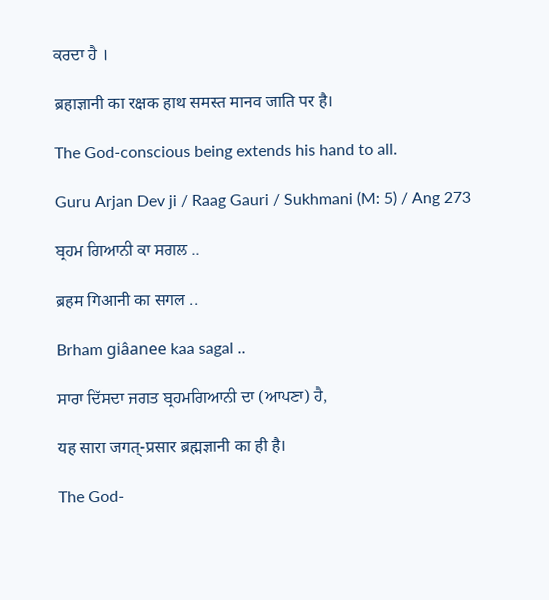ਕਰਦਾ ਹੈ ।

ब्रहाज्ञानी का रक्षक हाथ समस्त मानव जाति पर है।

The God-conscious being extends his hand to all.

Guru Arjan Dev ji / Raag Gauri / Sukhmani (M: 5) / Ang 273

ਬ੍ਰਹਮ ਗਿਆਨੀ ਕਾ ਸਗਲ ..

ब्रहम गिआनी का सगल ..

Brham giâanee kaa sagal ..

ਸਾਰਾ ਦਿੱਸਦਾ ਜਗਤ ਬ੍ਰਹਮਗਿਆਨੀ ਦਾ (ਆਪਣਾ) ਹੈ,

यह सारा जगत्-प्रसार ब्रह्मज्ञानी का ही है।

The God-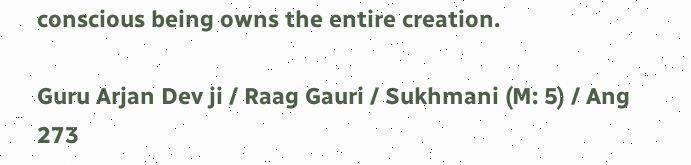conscious being owns the entire creation.

Guru Arjan Dev ji / Raag Gauri / Sukhmani (M: 5) / Ang 273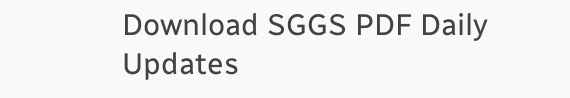Download SGGS PDF Daily Updates